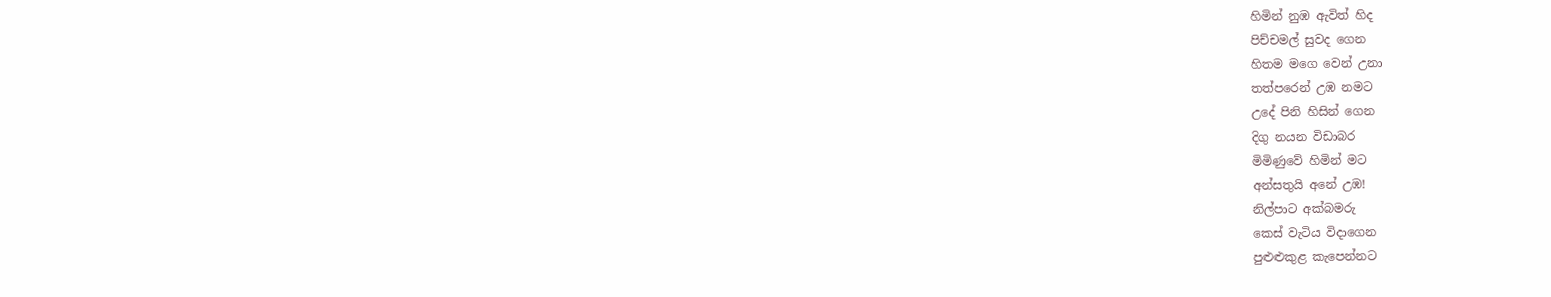හිමින් නුඹ ඇවිත් හිද
පිච්චමල් සුවද ගෙන
හිතම මගෙ වෙන් උනා
තත්පරෙන් උඹ නමට
උදේ පිනි හිසින් ගෙන
දිගු නයන විඩාබර
මිමිණුවේ හිමින් මට
අන්සතුයි අනේ උඹ!
නිල්පාට අක්බමරු
කෙස් වැටිය විදාගෙන
පුළුළුකුළ කැපෙන්නට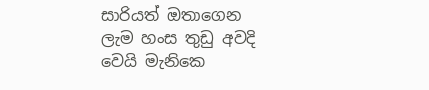සාරියත් ඔතාගෙන
ලැම හංස තුඩු අවදි
වෙයි මැනිකෙ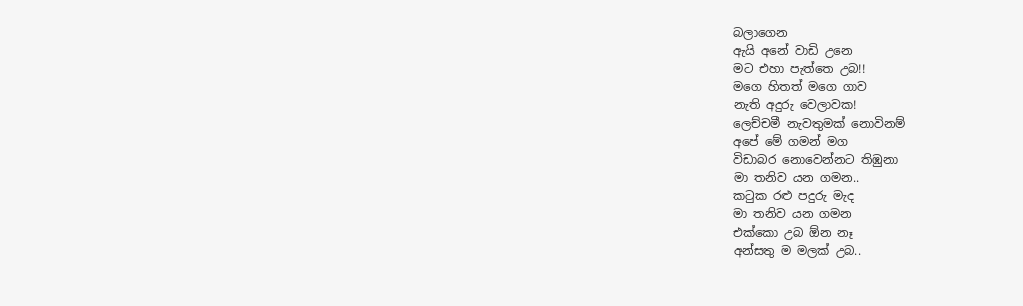බලාගෙන
ඇයි අනේ වාඩි උනෙ
මට එහා පැත්තෙ උබ!!
මගෙ හිතත් මගෙ ගාව
නැති අදුරු වෙලාවක!
ලෙච්චමී නැවතුමක් නොවිනම්
අපේ මේ ගමන් මග
විඩාබර නොවෙන්නට තිඹුනා
මා තනිව යන ගමන..
කටුක රළු පදුරු මැද
මා තනිව යන ගමන
එක්කො උබ ඕන නෑ
අන්සතු ම මලක් උබ..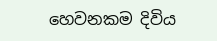හෙවනකම දිවිය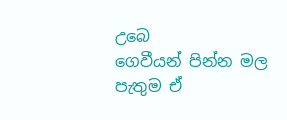උබෙ
ගෙවීයන් පින්න මල
පැතුම ඒ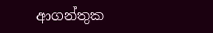ආගන්තුක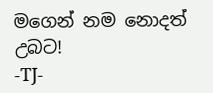මගෙන් නම නොදත් උබට!
-TJ-